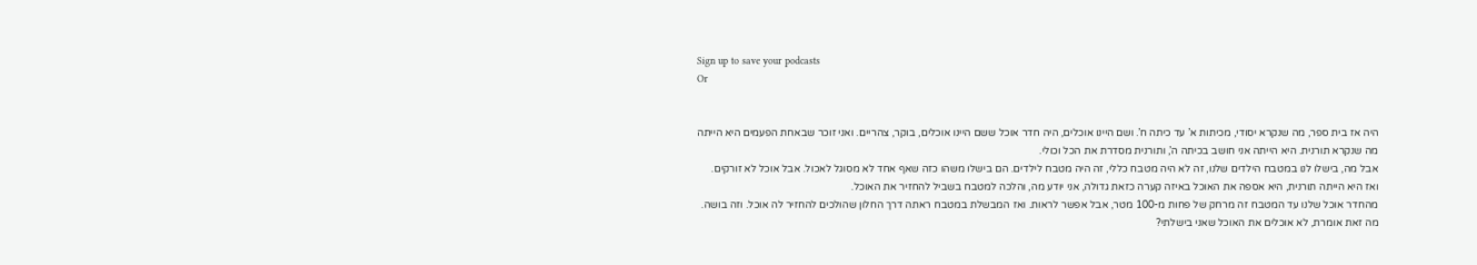Sign up to save your podcasts
Or


היה אז בית ספר, מה שנקרא יסודי, מכיתות א’ עד כיתה ח’. ושם היינו אוכלים, היה חדר אוכל ששם היינו אוכלים, בוקר, צהריים. ואני זוכר שבאחת הפעמים היא הייתה מה שנקרא תורנית. היא הייתה אני חושב בכיתה ה’, ותורנית מסדרת את הכל וכולי.
אבל מה, בישלו לנו במטבח הילדים שלנו, זה לא היה מטבח כללי, זה היה מטבח לילדים. הם בישלו משהו כזה שאף אחד לא מסוגל לאכול. אבל אוכל לא זורקים. ואז היא הייתה תורנית, היא אספה את האוכל באיזה קערה כזאת גדולה, אני יודע מה, והלכה למטבח בשביל להחזיר את האוכל.
מהחדר אוכל שלנו עד המטבח זה מרחק של פחות מ-100 מטר, אבל אפשר לראות. ואז המבשלת במטבח ראתה דרך החלון שהולכים להחזיר לה אוכל. וזה בושה. מה זאת אומרת, לא אוכלים את האוכל שאני בישלתי?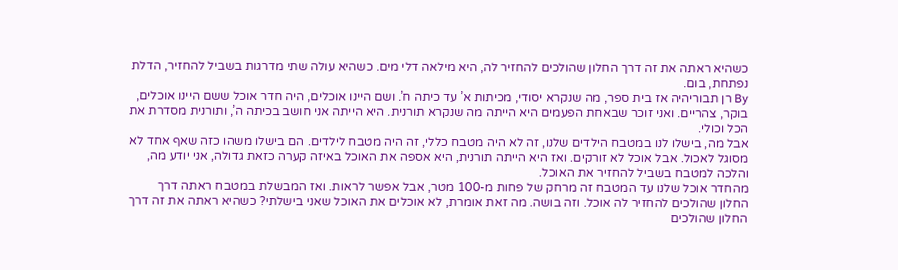כשהיא ראתה את זה דרך החלון שהולכים להחזיר לה, היא מילאה דלי מים. כשהיא עולה שתי מדרגות בשביל להחזיר, הדלת נפתחת, בום.
By רן תבוריהיה אז בית ספר, מה שנקרא יסודי, מכיתות א’ עד כיתה ח’. ושם היינו אוכלים, היה חדר אוכל ששם היינו אוכלים, בוקר, צהריים. ואני זוכר שבאחת הפעמים היא הייתה מה שנקרא תורנית. היא הייתה אני חושב בכיתה ה’, ותורנית מסדרת את הכל וכולי.
אבל מה, בישלו לנו במטבח הילדים שלנו, זה לא היה מטבח כללי, זה היה מטבח לילדים. הם בישלו משהו כזה שאף אחד לא מסוגל לאכול. אבל אוכל לא זורקים. ואז היא הייתה תורנית, היא אספה את האוכל באיזה קערה כזאת גדולה, אני יודע מה, והלכה למטבח בשביל להחזיר את האוכל.
מהחדר אוכל שלנו עד המטבח זה מרחק של פחות מ-100 מטר, אבל אפשר לראות. ואז המבשלת במטבח ראתה דרך החלון שהולכים להחזיר לה אוכל. וזה בושה. מה זאת אומרת, לא אוכלים את האוכל שאני בישלתי? כשהיא ראתה את זה דרך החלון שהולכים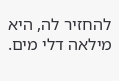להחזיר לה, היא מילאה דלי מים.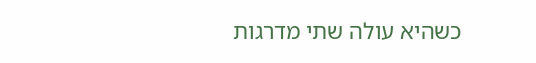כשהיא עולה שתי מדרגות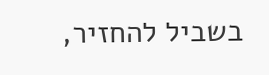בשביל להחזיר,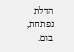הדלת נפתחת, בום.